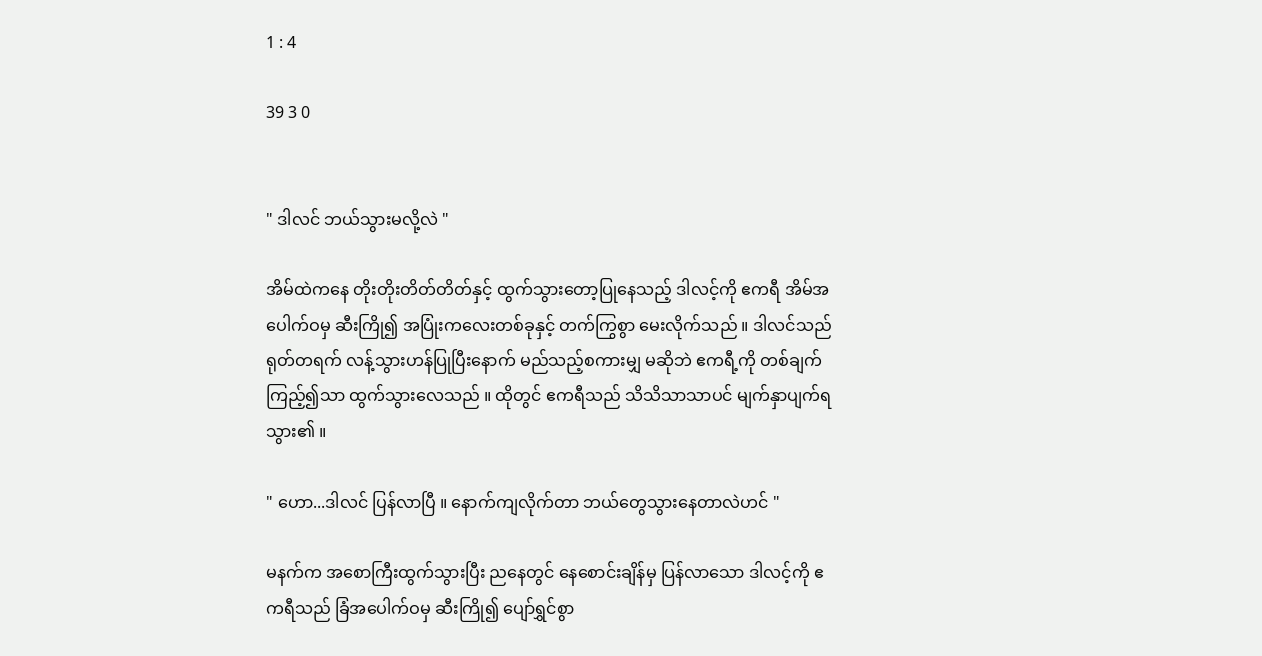1 : 4

39 3 0


" ဒါလင် ဘယ်သွားမလို့လဲ "

အိမ်ထဲကနေ တိုးတိုးတိတ်တိတ်နှင့် ထွက်သွားတော့ပြုနေသည့် ဒါလင့်ကို ဧကရီ အိမ်အပေါက်ဝမှ ဆီးကြို၍ အပြုံးကလေးတစ်ခုနှင့် တက်ကြွစွာ မေးလိုက်သည် ။ ဒါလင်သည် ရုတ်တရက် လန့်သွားဟန်ပြုပြီးနောက် မည်သည့်စကားမျှ မဆိုဘဲ ဧကရီ့ကို တစ်ချက်ကြည့်၍သာ ထွက်သွားလေသည် ။ ထိုတွင် ဧကရီသည် သိသိသာသာပင် မျက်နှာပျက်ရသွား၏ ။

" ဟော...ဒါလင် ပြန်လာပြီ ။ နောက်ကျလိုက်တာ ဘယ်တွေသွားနေတာလဲဟင် "

မနက်က အစောကြီးထွက်သွားပြီး ညနေတွင် နေစောင်းချိန်မှ ပြန်လာသော ဒါလင့်ကို ဧကရီသည် ခြံအပေါက်ဝမှ ဆီးကြို၍ ပျော်ရွှင်စွာ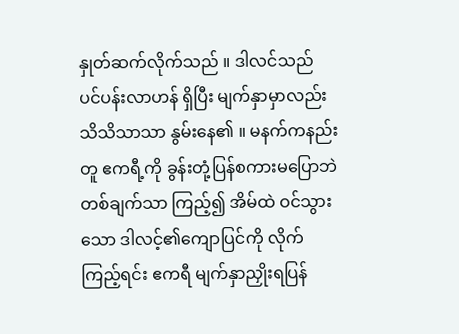နှုတ်ဆက်လိုက်သည် ။ ဒါလင်သည် ပင်ပန်းလာဟန် ရှိပြီး မျက်နှာမှာလည်း သိသိသာသာ နွမ်းနေ၏ ။ မနက်ကနည်းတူ ဧကရီ့ကို ခွန်းတုံ့ပြန်စကားမပြောဘဲ တစ်ချက်သာ ကြည့်၍ အိမ်ထဲ ဝင်သွားသော ဒါလင့်၏ကျောပြင်ကို လိုက်ကြည့်ရင်း ဧကရီ မျက်နှာညှိုးရပြန်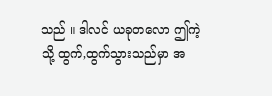သည် ။ ဒါလင် ယခုတလော ဤကဲ့သို့ ထွက်,ထွက်သွားသည်မှာ အ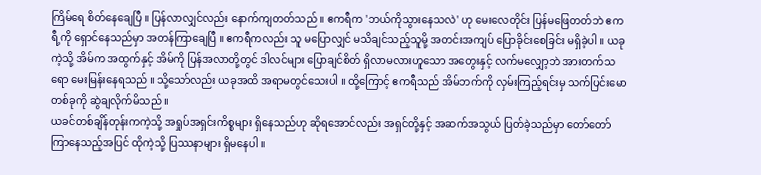ကြိမ်ရေ စိတ်နေချေပြီ ။ ပြန်လာလျှင်လည်း နောက်ကျတတ်သည် ။ ဧကရီက 'ဘယ်ကိုသွားနေသလဲ' ဟု မေးလေတိုင်း ပြန်မဖြေတတ်ဘဲ ဧကရီ့ကို ရှောင်နေသည်မှာ အတန်ကြာချေပြီ ။ ဧကရီကလည်း သူ မပြောလျှင် မသိချင်သည့်သူမို့ အတင်းအကျပ် ပြောခိုင်းစေခြင်း မရှိခဲ့ပါ ။ ယခုကဲ့သို့ အိမ်က အထွက်နှင့် အိမ်ကို ပြန်အလာတို့တွင် ဒါလင်များ ပြောချင်စိတ် ရှိလာမလားဟူသော အတွေးနှင့် လက်မလျှော့ဘဲ အားတက်သရော မေးမြန်းနေရသည် ။ သို့သော်လည်း ယခုအထိ အရာမတွင်သေးပါ ။ ထို့ကြောင့် ဧကရီသည် အိမ်ဘက်ကို လှမ်းကြည့်ရင်းမှ သက်ပြင်းမော တစ်ခုကို ဆွဲချလိုက်မိသည် ။
ယခင်တစ်ချိန်တုန်းကကဲ့သို့ အရှုပ်အရှင်းကိစ္စများ ရှိနေသည်ဟု ဆိုရအောင်လည်း အရှင်တို့နှင့် အဆက်အသွယ် ပြတ်ခဲ့သည်မှာ တော်တော်ကြာနေသည့်အပြင် ထိုကဲ့သို့ ပြဿနာများ ရှိမနေပါ ။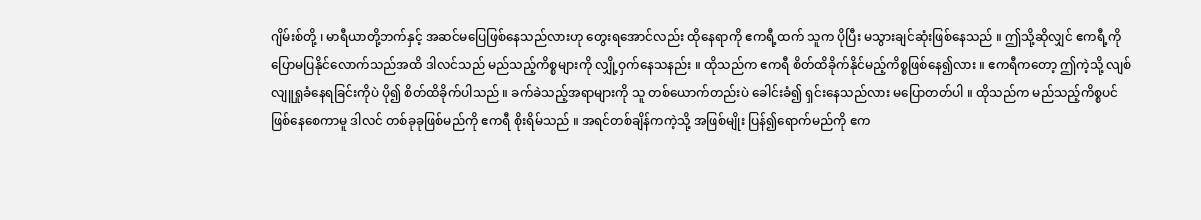ဂျိမ်းစ်တို့ ၊ မာရီယာတို့ဘက်နှင့် အဆင်မပြေဖြစ်နေသည်လားဟု တွေးရအောင်လည်း ထိုနေရာကို ဧကရီ့ထက် သူက ပိုပြီး မသွားချင်ဆုံးဖြစ်နေသည် ။ ဤသို့ဆိုလျှင် ဧကရီ့ကို ပြောမပြနိုင်လောက်သည်အထိ ဒါလင်သည် မည်သည့်ကိစ္စများကို လျှို့ဝှက်နေသနည်း ။ ထိုသည်က ဧကရီ စိတ်ထိခိုက်နိုင်မည့်ကိစ္စဖြစ်နေ၍လား ။ ဧကရီကတော့ ဤကဲ့သို့ လျစ်လျူရှုခံနေရခြင်းကိုပဲ ပို၍ စိတ်ထိခိုက်ပါသည် ။ ခက်ခဲသည့်အရာများကို သူ တစ်ယောက်တည်းပဲ ခေါင်းခံ၍ ရှင်းနေသည်လား မပြောတတ်ပါ ။ ထိုသည်က မည်သည့်ကိစ္စပင် ဖြစ်နေစေကာမူ ဒါလင် တစ်ခုခုဖြစ်မည်ကို ဧကရီ စိုးရိမ်သည် ။ အရင်တစ်ချိန်ကကဲ့သို့ အဖြစ်မျိုး ပြန်၍ရောက်မည်ကို ဧက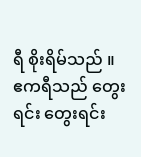ရီ စိုးရိမ်သည် ။
ဧကရီသည် တွေးရင်း တွေးရင်း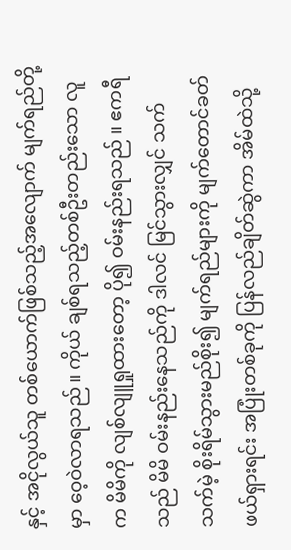နှင့် အငိုလွယ်သူ တစ်ယောက်ဖြစ်သည့်အလျောက် မျက်ရည်တို့မှာ ဝေ့ဝဲလာရသည် ။ ကိုယ် ချစ်ရသည့်တစ်ဦးတည်းသော လူက မိမိကို လျစ်လျူရှုထားတော့ ပို၍ ဝမ်းနည်းရသည် ။ ဧကရီသည် မိမိ ဝမ်းနည်းနေသည်ကို ဒါလင် မြင်သွားလျှင် သက်သက်မဲ့ စိုးရိမ်သွားမည်စိုး၍ မျက်ရည်များကို မျက်တောင်ခတ် ဖယ်ရှားရင်း အပြုံးတစ်ခုကို ပြန်လည်ချိတ်ဆွဲကာ အိမ်ထဲသို့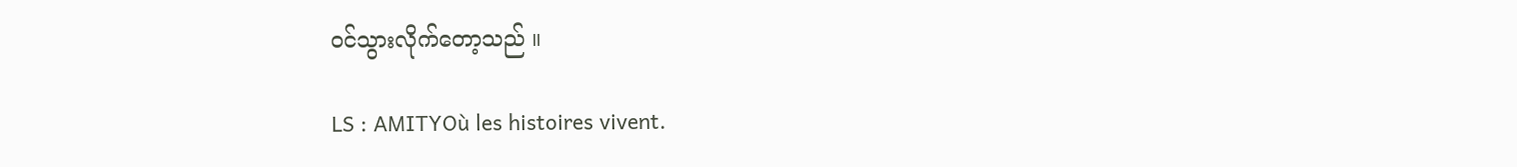ဝင်သွားလိုက်တော့သည် ။

LS : AMITYOù les histoires vivent.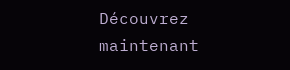Découvrez maintenant